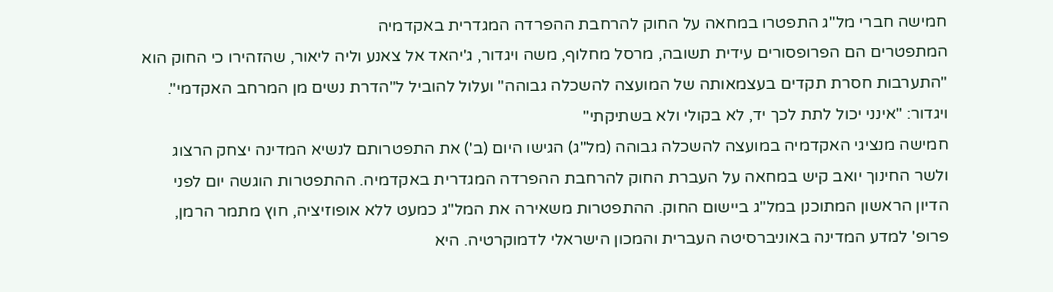חמישה חברי מל"ג התפטרו במחאה על החוק להרחבת ההפרדה המגדרית באקדמיה
המתפטרים הם הפרופסורים עידית תשובה, מרסל מחלוף, משה ויגדור, ג'יהאד אל צאנע וליה ליאור, שהזהירו כי החוק הוא "התערבות חסרת תקדים בעצמאותה של המועצה להשכלה גבוהה" ועלול להוביל ל"הדרת נשים מן המרחב האקדמי". ויגדור: "אינני יכול לתת לכך יד, לא בקולי ולא בשתיקתי"
חמישה מנציגי האקדמיה במועצה להשכלה גבוהה (מל"ג) הגישו היום (ב') את התפטרותם לנשיא המדינה יצחק הרצוג ולשר החינוך יואב קיש במחאה על העברת החוק להרחבת ההפרדה המגדרית באקדמיה. ההתפטרות הוגשה יום לפני הדיון הראשון המתוכנן במל"ג ביישום החוק. ההתפטרות משאירה את המל"ג כמעט ללא אופוזיציה, חוץ מתמר הרמן, פרופ' למדע המדינה באוניברסיטה העברית והמכון הישראלי לדמוקרטיה. היא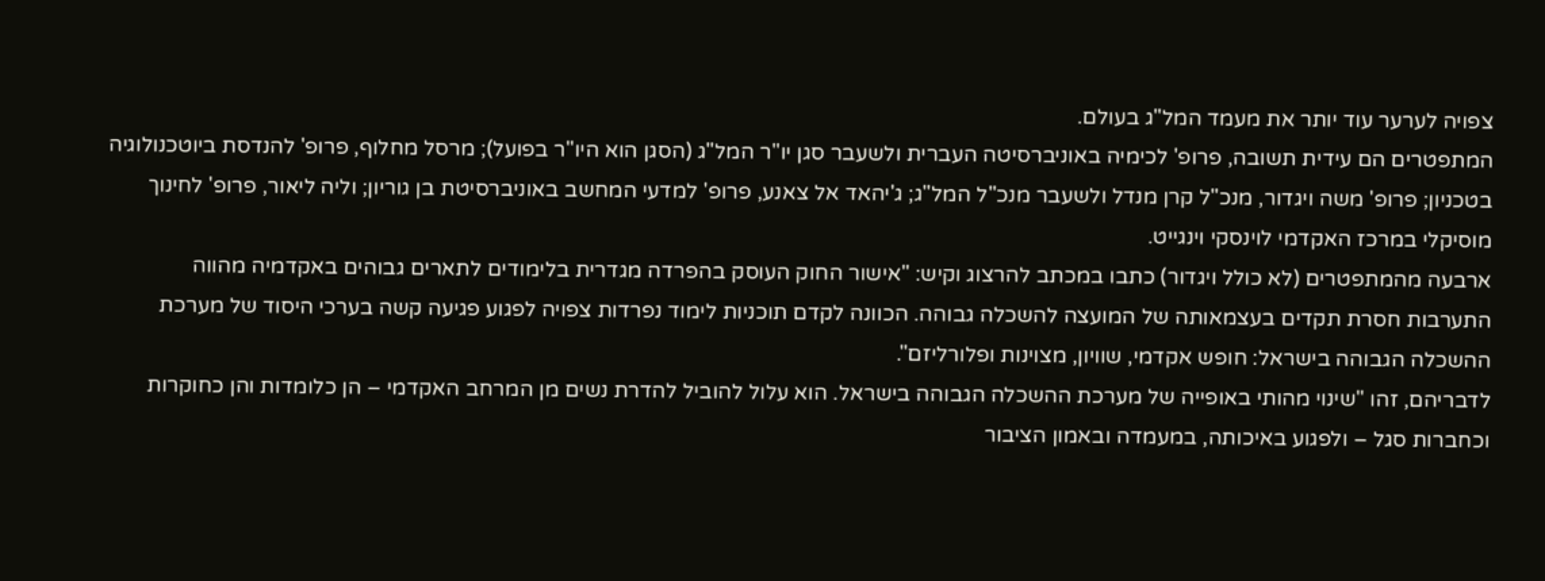צפויה לערער עוד יותר את מעמד המל"ג בעולם.
המתפטרים הם עידית תשובה, פרופ' לכימיה באוניברסיטה העברית ולשעבר סגן יו"ר המל"ג (הסגן הוא היו"ר בפועל); מרסל מחלוף, פרופ' להנדסת ביוטכנולוגיה בטכניון; פרופ' משה ויגדור, מנכ"ל קרן מנדל ולשעבר מנכ"ל המל"ג; ג'יהאד אל צאנע, פרופ' למדעי המחשב באוניברסיטת בן גוריון; וליה ליאור, פרופ' לחינוך מוסיקלי במרכז האקדמי לוינסקי וינגייט.
ארבעה מהמתפטרים (לא כולל ויגדור) כתבו במכתב להרצוג וקיש: "אישור החוק העוסק בהפרדה מגדרית בלימודים לתארים גבוהים באקדמיה מהווה התערבות חסרת תקדים בעצמאותה של המועצה להשכלה גבוהה. הכוונה לקדם תוכניות לימוד נפרדות צפויה לפגוע פגיעה קשה בערכי היסוד של מערכת ההשכלה הגבוהה בישראל: חופש אקדמי, שוויון, מצוינות ופלורליזם".
לדבריהם, זהו "שינוי מהותי באופייה של מערכת ההשכלה הגבוהה בישראל. הוא עלול להוביל להדרת נשים מן המרחב האקדמי – הן כלומדות והן כחוקרות וכחברות סגל – ולפגוע באיכותה, במעמדה ובאמון הציבור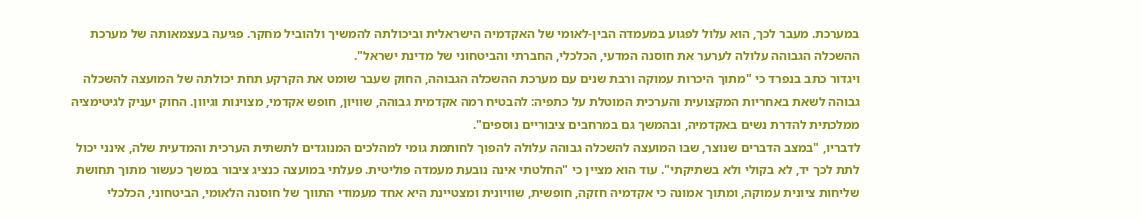במערכת. מעבר לכך, הוא עלול לפגוע במעמדה הבין-לאומי של האקדמיה הישראלית וביכולתה להמשיך ולהוביל מחקר. פגיעה בעצמאותה של מערכת ההשכלה הגבוהה עלולה לערער את חוסנה המדעי, הכלכלי, החברתי והביטחוני של מדינת ישראל".
ויגדור כתב בנפרד כי "מתוך היכרות עמוקה ורבת שנים עם מערכת ההשכלה הגבוהה, החוק שעבר שומט את הקרקע תחת יכולתה של המועצה להשכלה גבוהה לשאת באחריות המקצועית והערכית המוטלת על כתפיה: להבטיח רמה אקדמית גבוהה, שוויון, חופש אקדמי, מצוינות וגיוון. החוק יעניק לגיטימציה ממלכתית להדרת נשים באקדמיה, ובהמשך גם במרחבים ציבוריים נוספים".
לדבריו, "במצב הדברים שנוצר, שבו המועצה להשכלה גבוהה עלולה להפוך לחותמת גומי למהלכים המנוגדים לתשתית הערכית והמדעית שלה, אינני יכול לתת לכך יד, לא בקולי ולא בשתיקתי". עוד הוא מציין כי "החלטתי אינה נובעת מעמדה פוליטית. פעלתי במועצה כנציג ציבור במשך כעשור מתוך תחושת שליחות ציונית עמוקה, ומתוך אמונה כי אקדמיה חזקה, חופשית, שוויונית ומצטיינת היא אחד מעמודי התווך של חוסנה הלאומי, הביטחוני, הכלכלי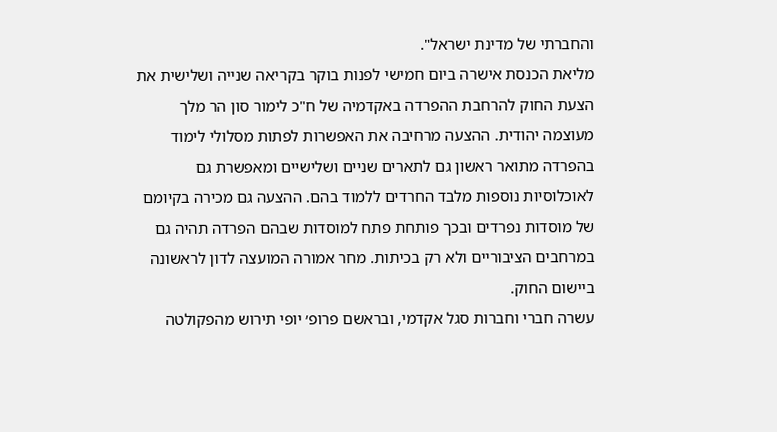והחברתי של מדינת ישראל".
מליאת הכנסת אישרה ביום חמישי לפנות בוקר בקריאה שנייה ושלישית את הצעת החוק להרחבת ההפרדה באקדמיה של ח"כ לימור סון הר מלך מעוצמה יהודית. ההצעה מרחיבה את האפשרות לפתות מסלולי לימוד בהפרדה מתואר ראשון גם לתארים שניים ושלישיים ומאפשרת גם לאוכלוסיות נוספות מלבד החרדים ללמוד בהם. ההצעה גם מכירה בקיומם של מוסדות נפרדים ובכך פותחת פתח למוסדות שבהם הפרדה תהיה גם במרחבים הציבוריים ולא רק בכיתות. מחר אמורה המועצה לדון לראשונה ביישום החוק.
עשרה חברי וחברות סגל אקדמי, ובראשם פרופ׳ יופי תירוש מהפקולטה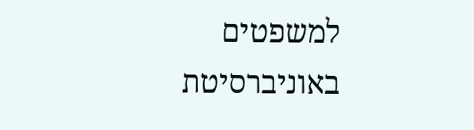למשפטים באוניברסיטת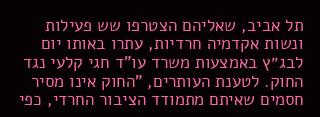תל אביב, שאליהם הצטרפו שש פעילות ונשות אקדמיה חרדיות, עתרו באותו יום לבג״ץ באמצעות משרד עו"ד חגי קלעי נגד החוק. לטענת העותרים, "החוק אינו מסיר חסמים שאיתם מתמודד הציבור החרדי, כפי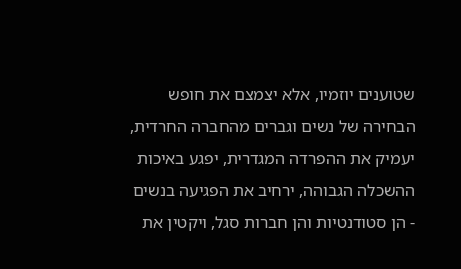שטוענים יוזמיו, אלא יצמצם את חופש הבחירה של נשים וגברים מהחברה החרדית, יעמיק את ההפרדה המגדרית, יפגע באיכות ההשכלה הגבוהה, ירחיב את הפגיעה בנשים - הן סטודנטיות והן חברות סגל, ויקטין את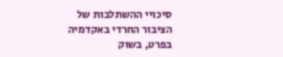סיכויי ההשתלבות של הציבור החרדי באקדמיה בפרט, בשוק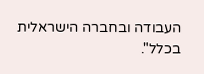העבודה ובחברה הישראלית בכלל".